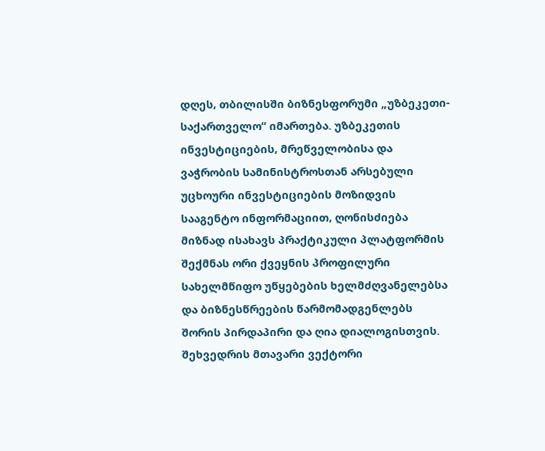დღეს, თბილისში ბიზნესფორუმი „უზბეკეთი-საქართველო“ იმართება. უზბეკეთის ინვესტიციების, მრეწველობისა და ვაჭრობის სამინისტროსთან არსებული უცხოური ინვესტიციების მოზიდვის სააგენტო ინფორმაციით, ღონისძიება მიზნად ისახავს პრაქტიკული პლატფორმის შექმნას ორი ქვეყნის პროფილური სახელმწიფო უწყებების ხელმძღვანელებსა და ბიზნესწრეების წარმომადგენლებს შორის პირდაპირი და ღია დიალოგისთვის. შეხვედრის მთავარი ვექტორი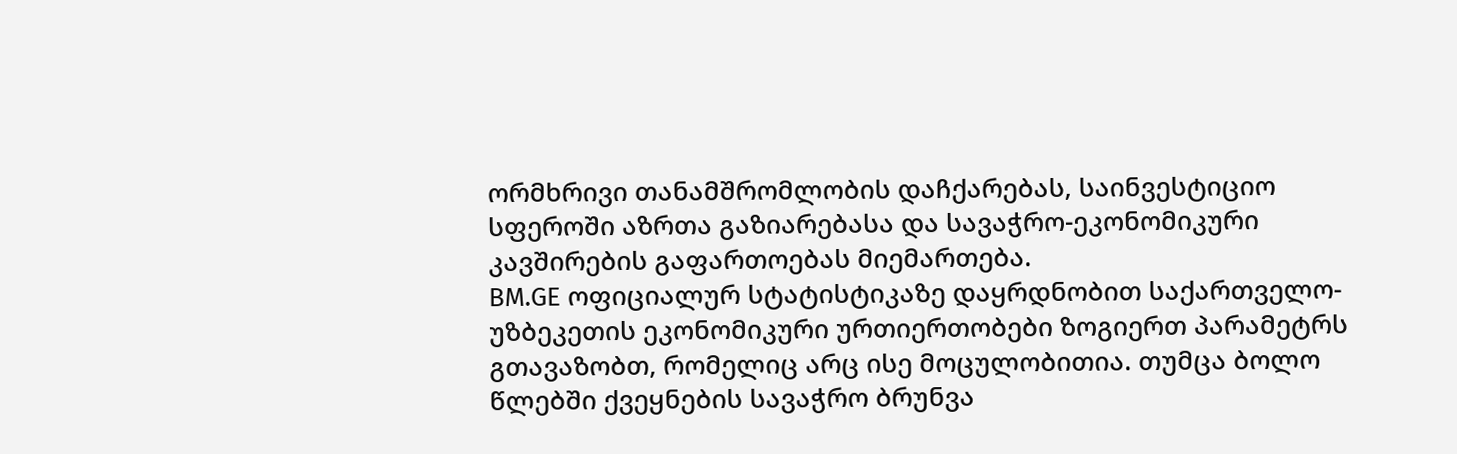ორმხრივი თანამშრომლობის დაჩქარებას, საინვესტიციო სფეროში აზრთა გაზიარებასა და სავაჭრო-ეკონომიკური კავშირების გაფართოებას მიემართება.
BM.GE ოფიციალურ სტატისტიკაზე დაყრდნობით საქართველო-უზბეკეთის ეკონომიკური ურთიერთობები ზოგიერთ პარამეტრს გთავაზობთ, რომელიც არც ისე მოცულობითია. თუმცა ბოლო წლებში ქვეყნების სავაჭრო ბრუნვა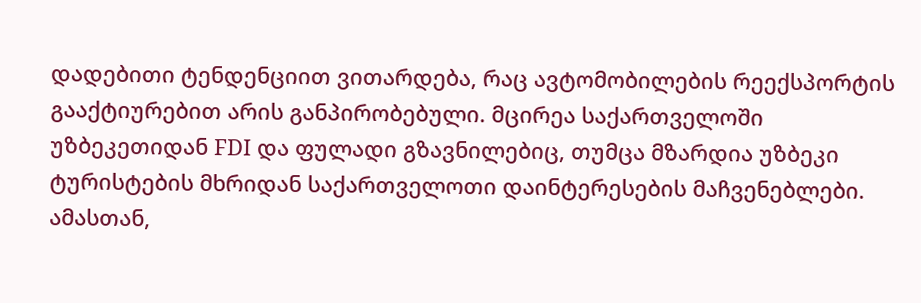დადებითი ტენდენციით ვითარდება, რაც ავტომობილების რეექსპორტის გააქტიურებით არის განპირობებული. მცირეა საქართველოში უზბეკეთიდან FDI და ფულადი გზავნილებიც, თუმცა მზარდია უზბეკი ტურისტების მხრიდან საქართველოთი დაინტერესების მაჩვენებლები.
ამასთან,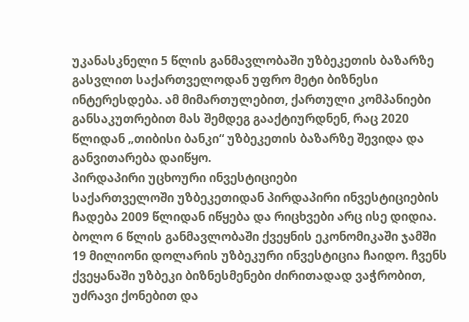უკანასკნელი 5 წლის განმავლობაში უზბეკეთის ბაზარზე გასვლით საქართველოდან უფრო მეტი ბიზნესი ინტერესდება. ამ მიმართულებით, ქართული კომპანიები განსაკუთრებით მას შემდეგ გააქტიურდნენ, რაც 2020 წლიდან „თიბისი ბანკი“ უზბეკეთის ბაზარზე შევიდა და განვითარება დაიწყო.
პირდაპირი უცხოური ინვესტიციები
საქართველოში უზბეკეთიდან პირდაპირი ინვესტიციების ჩადება 2009 წლიდან იწყება და რიცხვები არც ისე დიდია. ბოლო 6 წლის განმავლობაში ქვეყნის ეკონომიკაში ჯამში 19 მილიონი დოლარის უზბეკური ინვესტიცია ჩაიდო. ჩვენს ქვეყანაში უზბეკი ბიზნესმენები ძირითადად ვაჭრობით, უძრავი ქონებით და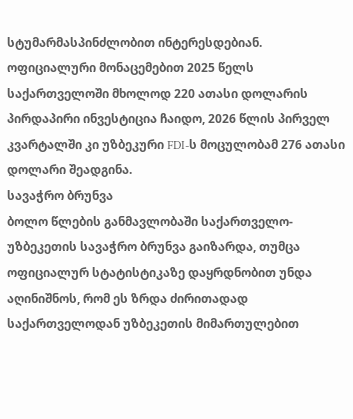სტუმარმასპინძლობით ინტერესდებიან.
ოფიციალური მონაცემებით 2025 წელს საქართველოში მხოლოდ 220 ათასი დოლარის პირდაპირი ინვესტიცია ჩაიდო, 2026 წლის პირველ კვარტალში კი უზბეკური FDI-ს მოცულობამ 276 ათასი დოლარი შეადგინა.
სავაჭრო ბრუნვა
ბოლო წლების განმავლობაში საქართველო-უზბეკეთის სავაჭრო ბრუნვა გაიზარდა, თუმცა ოფიციალურ სტატისტიკაზე დაყრდნობით უნდა აღინიშნოს, რომ ეს ზრდა ძირითადად საქართველოდან უზბეკეთის მიმართულებით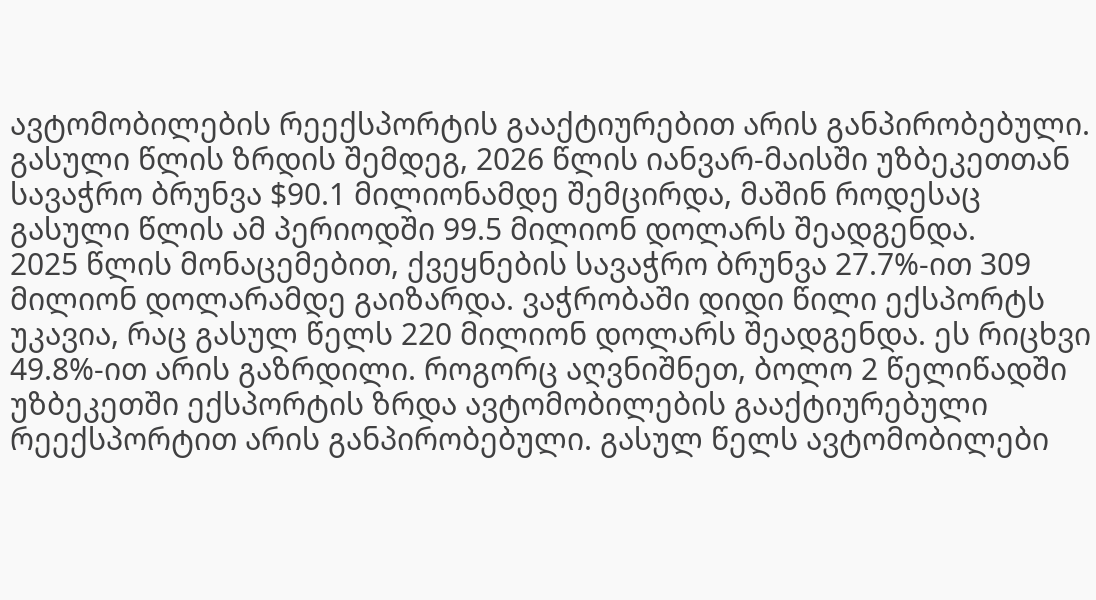ავტომობილების რეექსპორტის გააქტიურებით არის განპირობებული.
გასული წლის ზრდის შემდეგ, 2026 წლის იანვარ-მაისში უზბეკეთთან სავაჭრო ბრუნვა $90.1 მილიონამდე შემცირდა, მაშინ როდესაც გასული წლის ამ პერიოდში 99.5 მილიონ დოლარს შეადგენდა.
2025 წლის მონაცემებით, ქვეყნების სავაჭრო ბრუნვა 27.7%-ით 309 მილიონ დოლარამდე გაიზარდა. ვაჭრობაში დიდი წილი ექსპორტს უკავია, რაც გასულ წელს 220 მილიონ დოლარს შეადგენდა. ეს რიცხვი 49.8%-ით არის გაზრდილი. როგორც აღვნიშნეთ, ბოლო 2 წელიწადში უზბეკეთში ექსპორტის ზრდა ავტომობილების გააქტიურებული რეექსპორტით არის განპირობებული. გასულ წელს ავტომობილები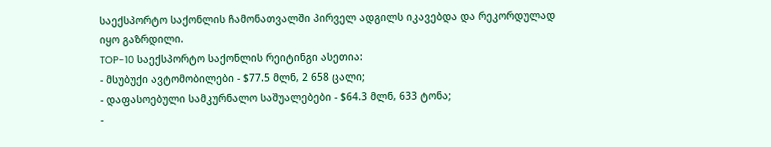საექსპორტო საქონლის ჩამონათვალში პირველ ადგილს იკავებდა და რეკორდულად იყო გაზრდილი.
TOP-10 საექსპორტო საქონლის რეიტინგი ასეთია:
- მსუბუქი ავტომობილები - $77.5 მლნ, 2 658 ცალი;
- დაფასოებული სამკურნალო საშუალებები - $64.3 მლნ, 633 ტონა;
-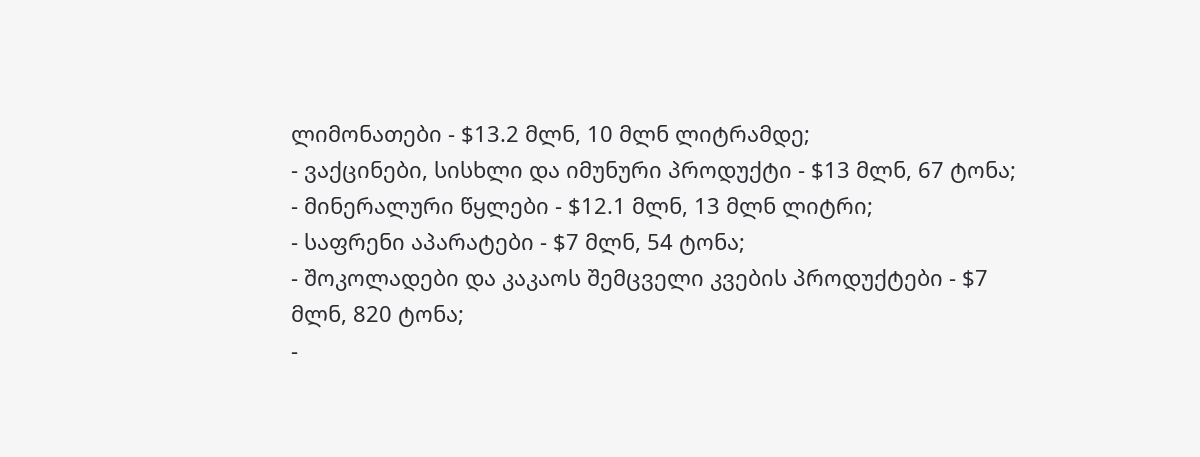ლიმონათები - $13.2 მლნ, 10 მლნ ლიტრამდე;
- ვაქცინები, სისხლი და იმუნური პროდუქტი - $13 მლნ, 67 ტონა;
- მინერალური წყლები - $12.1 მლნ, 13 მლნ ლიტრი;
- საფრენი აპარატები - $7 მლნ, 54 ტონა;
- შოკოლადები და კაკაოს შემცველი კვების პროდუქტები - $7 მლნ, 820 ტონა;
-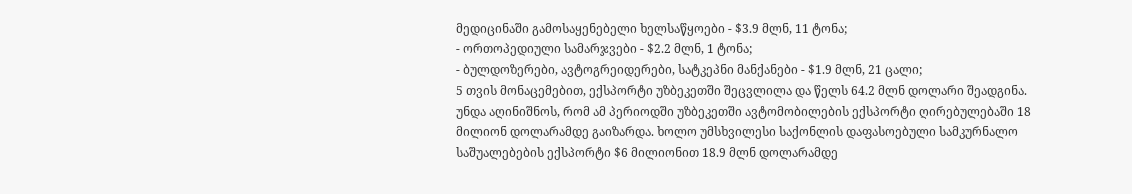მედიცინაში გამოსაყენებელი ხელსაწყოები - $3.9 მლნ, 11 ტონა;
- ორთოპედიული სამარჯვები - $2.2 მლნ, 1 ტონა;
- ბულდოზერები, ავტოგრეიდერები, სატკეპნი მანქანები - $1.9 მლნ, 21 ცალი;
5 თვის მონაცემებით, ექსპორტი უზბეკეთში შეცვლილა და წელს 64.2 მლნ დოლარი შეადგინა. უნდა აღინიშნოს, რომ ამ პერიოდში უზბეკეთში ავტომობილების ექსპორტი ღირებულებაში 18 მილიონ დოლარამდე გაიზარდა. ხოლო უმსხვილესი საქონლის დაფასოებული სამკურნალო საშუალებების ექსპორტი $6 მილიონით 18.9 მლნ დოლარამდე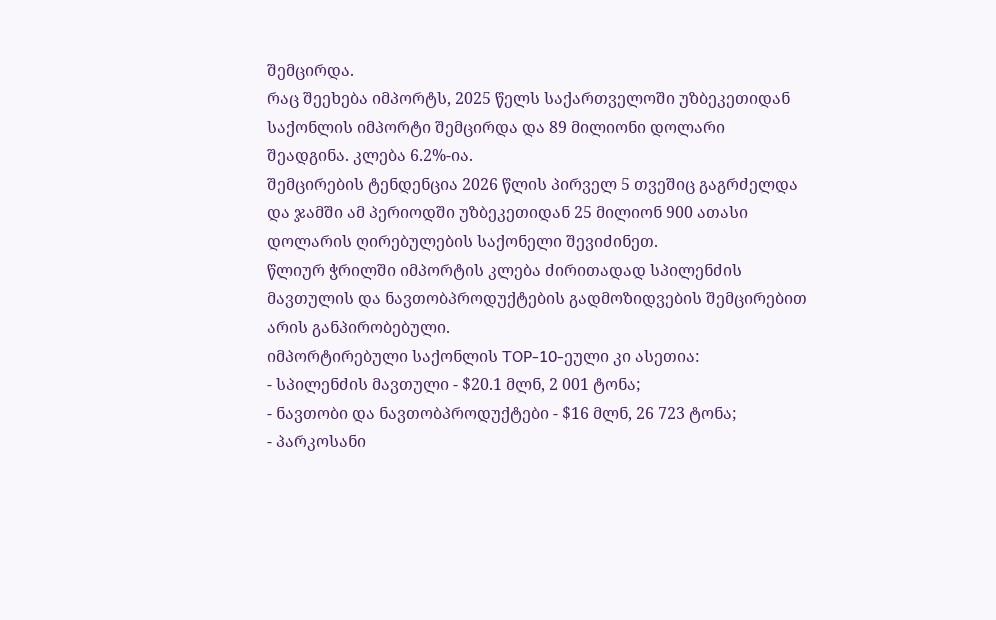შემცირდა.
რაც შეეხება იმპორტს, 2025 წელს საქართველოში უზბეკეთიდან საქონლის იმპორტი შემცირდა და 89 მილიონი დოლარი შეადგინა. კლება 6.2%-ია.
შემცირების ტენდენცია 2026 წლის პირველ 5 თვეშიც გაგრძელდა და ჯამში ამ პერიოდში უზბეკეთიდან 25 მილიონ 900 ათასი დოლარის ღირებულების საქონელი შევიძინეთ.
წლიურ ჭრილში იმპორტის კლება ძირითადად სპილენძის მავთულის და ნავთობპროდუქტების გადმოზიდვების შემცირებით არის განპირობებული.
იმპორტირებული საქონლის TOP-10-ეული კი ასეთია:
- სპილენძის მავთული - $20.1 მლნ, 2 001 ტონა;
- ნავთობი და ნავთობპროდუქტები - $16 მლნ, 26 723 ტონა;
- პარკოსანი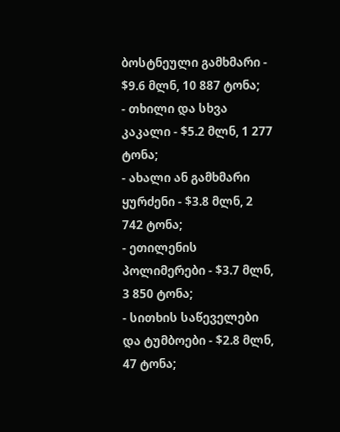ბოსტნეული გამხმარი - $9.6 მლნ, 10 887 ტონა;
- თხილი და სხვა კაკალი - $5.2 მლნ, 1 277 ტონა;
- ახალი ან გამხმარი ყურძენი - $3.8 მლნ, 2 742 ტონა;
- ეთილენის პოლიმერები - $3.7 მლნ, 3 850 ტონა;
- სითხის საწეველები და ტუმბოები - $2.8 მლნ, 47 ტონა;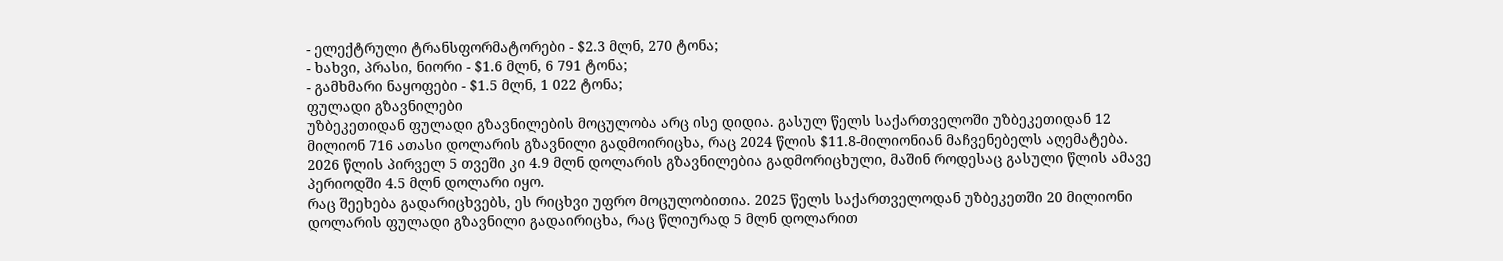- ელექტრული ტრანსფორმატორები - $2.3 მლნ, 270 ტონა;
- ხახვი, პრასი, ნიორი - $1.6 მლნ, 6 791 ტონა;
- გამხმარი ნაყოფები - $1.5 მლნ, 1 022 ტონა;
ფულადი გზავნილები
უზბეკეთიდან ფულადი გზავნილების მოცულობა არც ისე დიდია. გასულ წელს საქართველოში უზბეკეთიდან 12 მილიონ 716 ათასი დოლარის გზავნილი გადმოირიცხა, რაც 2024 წლის $11.8-მილიონიან მაჩვენებელს აღემატება.
2026 წლის პირველ 5 თვეში კი 4.9 მლნ დოლარის გზავნილებია გადმორიცხული, მაშინ როდესაც გასული წლის ამავე პერიოდში 4.5 მლნ დოლარი იყო.
რაც შეეხება გადარიცხვებს, ეს რიცხვი უფრო მოცულობითია. 2025 წელს საქართველოდან უზბეკეთში 20 მილიონი დოლარის ფულადი გზავნილი გადაირიცხა, რაც წლიურად 5 მლნ დოლარით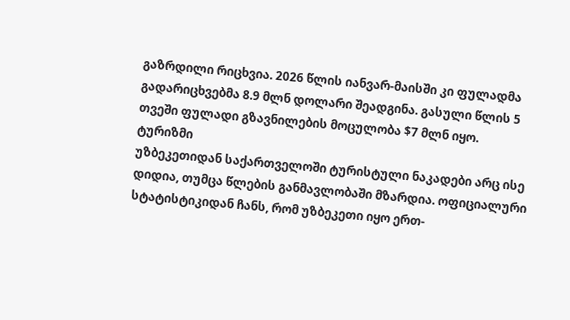გაზრდილი რიცხვია. 2026 წლის იანვარ-მაისში კი ფულადმა გადარიცხვებმა 8.9 მლნ დოლარი შეადგინა. გასული წლის 5 თვეში ფულადი გზავნილების მოცულობა $7 მლნ იყო.
ტურიზმი
უზბეკეთიდან საქართველოში ტურისტული ნაკადები არც ისე დიდია, თუმცა წლების განმავლობაში მზარდია. ოფიციალური სტატისტიკიდან ჩანს, რომ უზბეკეთი იყო ერთ-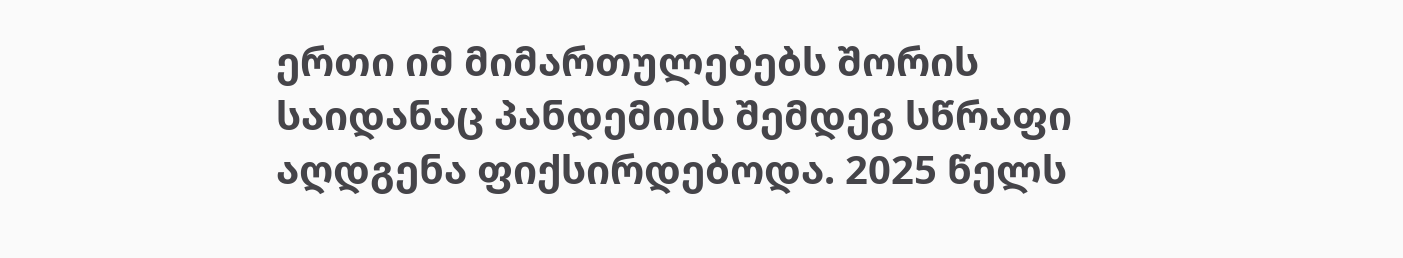ერთი იმ მიმართულებებს შორის საიდანაც პანდემიის შემდეგ სწრაფი აღდგენა ფიქსირდებოდა. 2025 წელს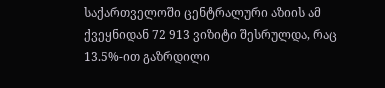საქართველოში ცენტრალური აზიის ამ ქვეყნიდან 72 913 ვიზიტი შესრულდა, რაც 13.5%-ით გაზრდილი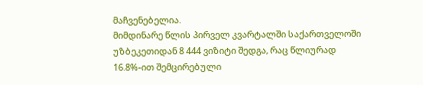მაჩვენებელია.
მიმდინარე წლის პირველ კვარტალში საქართველოში უზბეკეთიდან 8 444 ვიზიტი შედგა, რაც წლიურად 16.8%-ით შემცირებული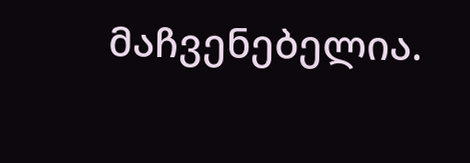მაჩვენებელია.